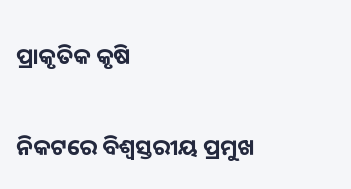ପ୍ରାକୃତିକ କୃଷି

ନିକଟରେ ବିଶ୍ୱସ୍ତରୀୟ ପ୍ରମୁଖ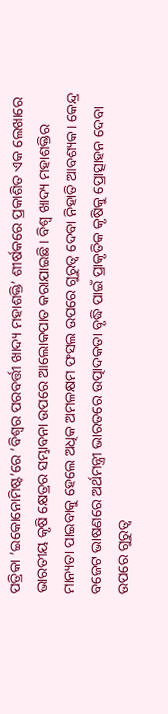ପତ୍ରିକା ‘ଇକୋନୋମିଷ୍ଟ’ରେ ‘ବିଶ୍ବର ପରବର୍ତ୍ତୀ ଖାଦ୍ୟ ମହାଶକ୍ତି’ ଶୀର୍ଷକରେ ପ୍ରକାଶିତ ଏକ ଲେଖାରେ ଭାରତୀୟ କୃଷି କ୍ଷେତ୍ରର ସମ୍ଭାବନା ଉପରେ ଆଲୋକପାତ କରାଯାଇଛି। ବିଶ୍ୱ ଖାଦ୍ୟ ମହାଶକ୍ତିର ମାନ୍ୟତା ପାଇବାକୁ ହେଲେ ଅଧିକ ଅମଳକ୍ଷମ ଫସଲ ଉପରେ ଗୁରୁତ୍ୱ ଦେବା ନିହାତି ଆବଶ୍ୟକ। କେନ୍ଦ୍ର ବଜେଟ ଭାଷଣରେ ଅର୍ଥମନ୍ତ୍ରୀ ଭାରତରେ ଉତ୍ପାଦକତା ବୃଦ୍ଧି ପାଇଁ ପ୍ରାକୃତିକ କୃଷିକୁ ପ୍ରୋତ୍ସାହନ ଦେବା ଉପରେ ଗୁରୁତ୍ୱ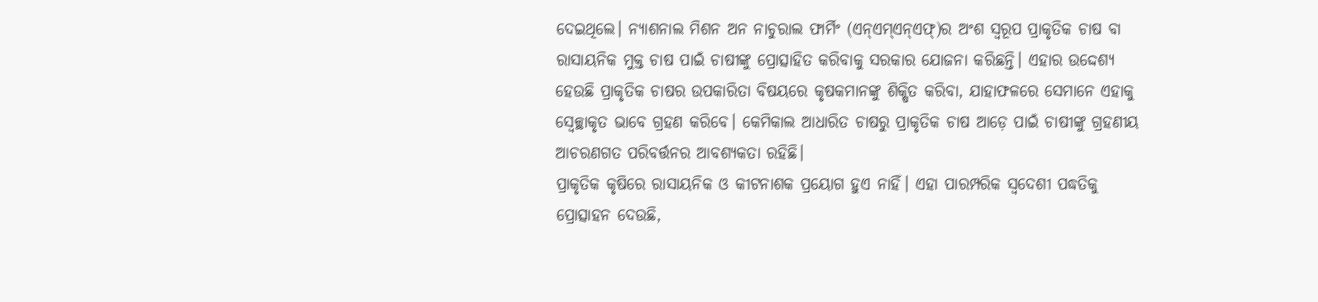ଦେଇଥିଲେ। ନ୍ୟାଶନାଲ ମିଶନ ଅନ ନାଚୁରାଲ ଫାର୍ମିଂ (ଏନ୍‌ଏମ୍‌ଏନ୍‌ଏଫ୍‌)ର ଅଂଶ ସ୍ବରୂପ ପ୍ରାକୃତିକ ଚାଷ ବା ରାସାୟନିକ ମୁକ୍ତ ଚାଷ ପାଇଁ ଚାଷୀଙ୍କୁ ପ୍ରୋତ୍ସାହିତ କରିବାକୁ ସରକାର ଯୋଜନା କରିଛନ୍ତି। ଏହାର ଉଦ୍ଦେଶ୍ୟ ହେଉଛି ପ୍ରାକୃତିକ ଚାଷର ଉପକାରିତା ବିଷୟରେ କୃଷକମାନଙ୍କୁ ଶିକ୍ଷିତ କରିବା, ଯାହାଫଳରେ ସେମାନେ ଏହାକୁ ସ୍ବେଚ୍ଛାକୃତ ଭାବେ ଗ୍ରହଣ କରିବେ। କେମିକାଲ ଆଧାରିତ ଚାଷରୁ ପ୍ରାକୃତିକ ଚାଷ ଆଡ଼େ ପାଇଁ ଚାଷୀଙ୍କୁ ଗ୍ରହଣୀୟ ଆଚରଣଗତ ପରିବର୍ତ୍ତନର ଆବଶ୍ୟକତା ରହିଛି।
ପ୍ରାକୃତିକ କୃଷିରେ ରାସାୟନିକ ଓ କୀଟନାଶକ ପ୍ରୟୋଗ ହୁଏ ନାହିଁ। ଏହା ପାରମ୍ପରିକ ସ୍ବଦେଶୀ ପଦ୍ଧତିକୁ ପ୍ରୋତ୍ସାହନ ଦେଉଛି,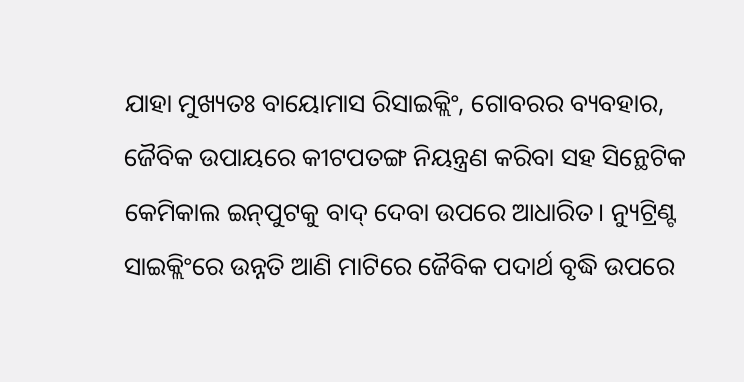ଯାହା ମୁଖ୍ୟତଃ ବାୟୋମାସ ରିସାଇକ୍ଲିଂ, ଗୋବରର ବ୍ୟବହାର, ଜୈବିକ ଉପାୟରେ କୀଟପତଙ୍ଗ ନିୟନ୍ତ୍ରଣ କରିବା ସହ ସିନ୍ଥେଟିକ କେମିକାଲ ଇନ୍‌ପୁଟକୁ ବାଦ୍‌ ଦେବା ଉପରେ ଆଧାରିତ। ନ୍ୟୁଟ୍ରିଣ୍ଟ ସାଇକ୍ଲିଂରେ ଉନ୍ନତି ଆଣି ମାଟିରେ ଜୈବିକ ପଦାର୍ଥ ବୃଦ୍ଧି ଉପରେ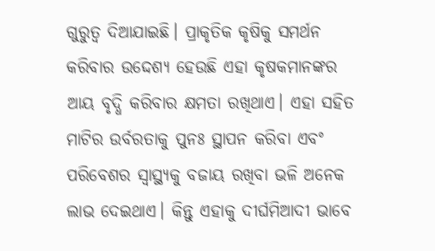ଗୁରୁତ୍ୱ ଦିଆଯାଇଛି। ପ୍ରାକୃତିକ କୃଷିକୁ ସମର୍ଥନ କରିବାର ଉଦ୍ଦେଶ୍ୟ ହେଉଛି ଏହା କୃଷକମାନଙ୍କର ଆୟ ବୃଦ୍ଧି କରିବାର କ୍ଷମତା ରଖିଥାଏ। ଏହା ସହିତ ମାଟିର ଉର୍ବରତାକୁ ପୁନଃ ସ୍ଥାପନ କରିବା ଏବଂ ପରିବେଶର ସ୍ବାସ୍ଥ୍ୟକୁ ବଜାୟ ରଖିବା ଭଳି ଅନେକ ଲାଭ ଦେଇଥାଏ। କିନ୍ତୁ ଏହାକୁ ଦୀର୍ଘମିଆଦୀ ଭାବେ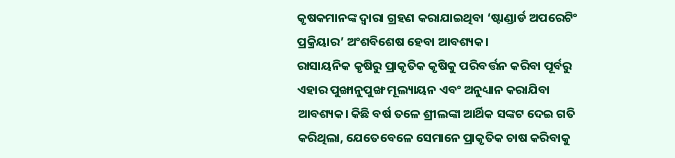କୃଷକମାନଙ୍କ ଦ୍ୱାରା ଗ୍ରହଣ କରାଯାଇଥିବା ‘ଷ୍ଟାଣ୍ଡାର୍ଡ ଅପରେଟିଂ ପ୍ରକ୍ରିୟାର’ ଅଂଶବିଶେଷ ହେବା ଆବଶ୍ୟକ।
ରାସାୟନିକ କୃଷିରୁ ପ୍ରାକୃତିକ କୃଷିକୁ ପରିବର୍ତ୍ତନ କରିବା ପୂର୍ବରୁ ଏହାର ପୁଙ୍ଖାନୁପୁଙ୍ଖ ମୂଲ୍ୟାୟନ ଏବଂ ଅନୁଧ୍ୟାନ କରାଯିବା ଆବଶ୍ୟକ। କିଛି ବର୍ଷ ତଳେ ଶ୍ରୀଲଙ୍କା ଆର୍ଥିକ ସଙ୍କଟ ଦେଇ ଗତି କରିଥିଲା, ଯେତେବେଳେ ସେମାନେ ପ୍ରାକୃତିକ ଚାଷ କରିବାକୁ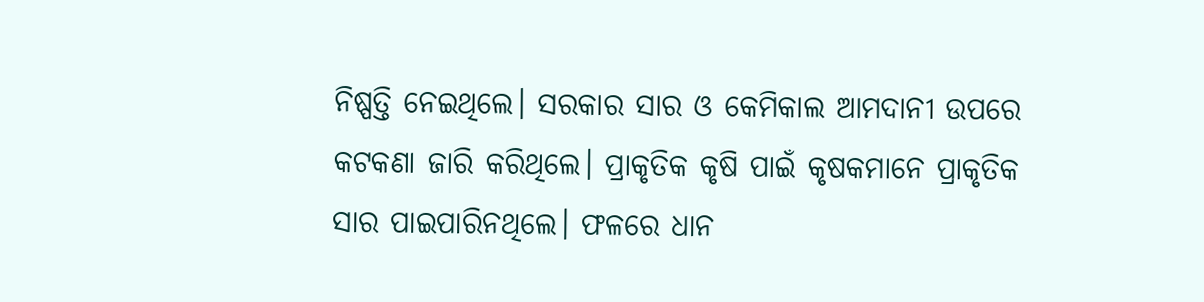ନିଷ୍ପତ୍ତି ନେଇଥିଲେ। ସରକାର ସାର ଓ କେମିକାଲ ଆମଦାନୀ ଉପରେ କଟକଣା ଜାରି କରିଥିଲେ। ପ୍ରାକୃତିକ କୃଷି ପାଇଁ କୃଷକମାନେ ପ୍ରାକୃତିକ ସାର ପାଇପାରିନଥିଲେ। ଫଳରେ ଧାନ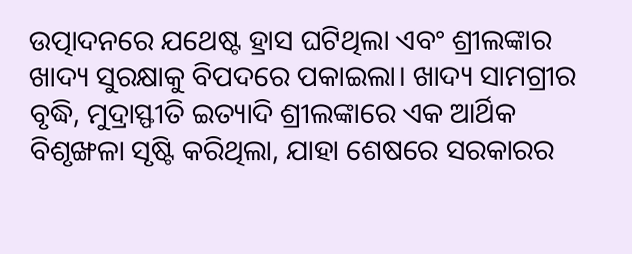ଉତ୍ପାଦନରେ ଯଥେଷ୍ଟ ହ୍ରାସ ଘଟିଥିଲା ଏବଂ ଶ୍ରୀଲଙ୍କାର ଖାଦ୍ୟ ସୁରକ୍ଷାକୁ ବିପଦରେ ପକାଇଲା। ଖାଦ୍ୟ ସାମଗ୍ରୀର ବୃଦ୍ଧି, ମୁଦ୍ରାସ୍ଫୀତି ଇତ୍ୟାଦି ଶ୍ରୀଲଙ୍କାରେ ଏକ ଆର୍ଥିକ ବିଶୃଙ୍ଖଳା ସୃଷ୍ଟି କରିଥିଲା, ଯାହା ଶେଷରେ ସରକାରର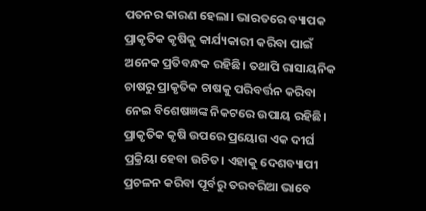ପତନର କାରଣ ହେଲା। ଭାରତରେ ବ୍ୟାପକ ପ୍ରାକୃତିକ କୃଷିକୁ କାର୍ଯ୍ୟକାରୀ କରିବା ପାଇଁ ଅନେକ ପ୍ରତିବନ୍ଧକ ରହିଛି। ତଥାପି ରାସାୟନିକ ଚାଷରୁ ପ୍ରାକୃତିକ ଚାଷକୁ ପରିବର୍ତ୍ତନ କରିବା ନେଇ ବିଶେଷଜ୍ଞଙ୍କ ନିକଟରେ ଉପାୟ ରହିଛି। ପ୍ରାକୃତିକ କୃଷି ଉପରେ ପ୍ରୟୋଗ ଏକ ଦୀର୍ଘ ପ୍ରକ୍ରିୟା ହେବା ଉଚିତ। ଏହାକୁ ଦେଶବ୍ୟାପୀ ପ୍ରଚଳନ କରିବା ପୂର୍ବରୁ ତରବରିଆ ଭାବେ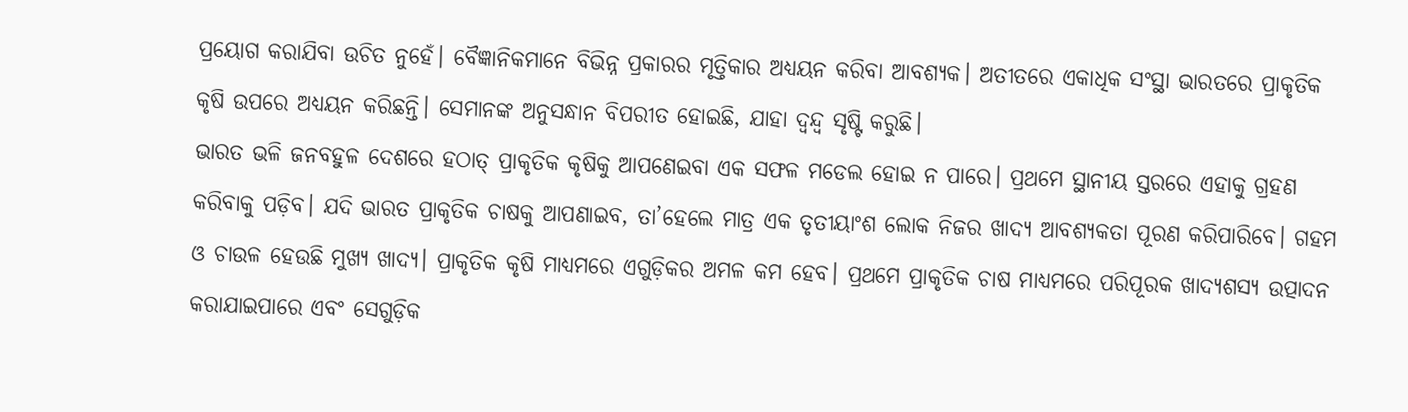ପ୍ରୟୋଗ କରାଯିବା ଉଚିତ ନୁହେଁ। ବୈଜ୍ଞାନିକମାନେ ବିଭିନ୍ନ ପ୍ରକାରର ମୃତ୍ତିକାର ଅଧ୍ୟୟନ କରିବା ଆବଶ୍ୟକ। ଅତୀତରେ ଏକାଧିକ ସଂସ୍ଥା ଭାରତରେ ପ୍ରାକୃତିକ କୃଷି ଉପରେ ଅଧ୍ୟୟନ କରିଛନ୍ତି। ସେମାନଙ୍କ ଅନୁସନ୍ଧାନ ବିପରୀତ ହୋଇଛି, ଯାହା ଦ୍ୱନ୍ଦ୍ୱ ସୃଷ୍ଟି କରୁଛି।
ଭାରତ ଭଳି ଜନବହୁଳ ଦେଶରେ ହଠାତ୍‌ ପ୍ରାକୃତିକ କୃଷିକୁ ଆପଣେଇବା ଏକ ସଫଳ ମଡେଲ ହୋଇ ନ ପାରେ। ପ୍ରଥମେ ସ୍ଥାନୀୟ ସ୍ତରରେ ଏହାକୁ ଗ୍ରହଣ କରିବାକୁ ପଡ଼ିବ। ଯଦି ଭାରତ ପ୍ରାକୃତିକ ଚାଷକୁ ଆପଣାଇବ, ତା’ହେଲେ ମାତ୍ର ଏକ ତୃତୀୟାଂଶ ଲୋକ ନିଜର ଖାଦ୍ୟ ଆବଶ୍ୟକତା ପୂରଣ କରିପାରିବେ। ଗହମ ଓ ଚାଉଳ ହେଉଛି ମୁଖ୍ୟ ଖାଦ୍ୟ। ପ୍ରାକୃତିକ କୃଷି ମାଧ୍ୟମରେ ଏଗୁଡ଼ିକର ଅମଳ କମ ହେବ। ପ୍ରଥମେ ପ୍ରାକୃତିକ ଚାଷ ମାଧ୍ୟମରେ ପରିପୂରକ ଖାଦ୍ୟଶସ୍ୟ ଉତ୍ପାଦନ କରାଯାଇପାରେ ଏବଂ ସେଗୁଡ଼ିକ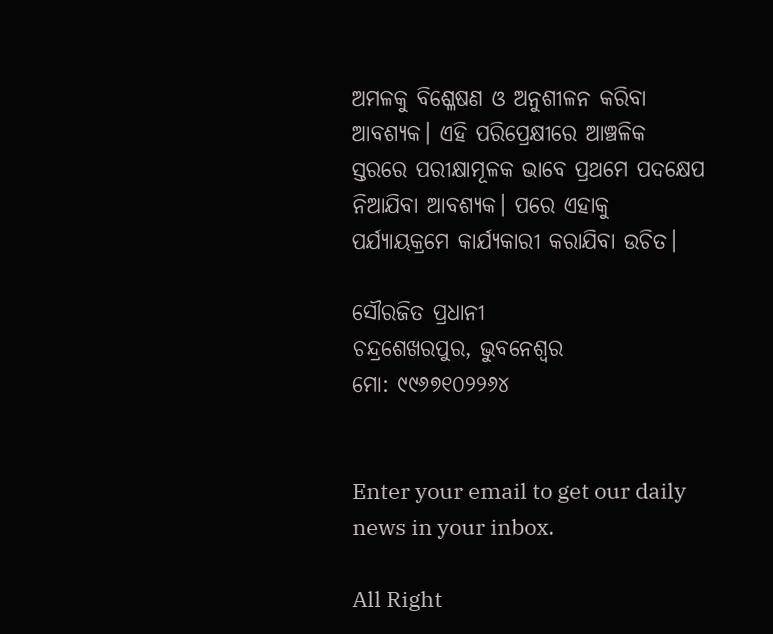ଅମଳକୁ ବିଶ୍ଳେଷଣ ଓ ଅନୁଶୀଳନ କରିବା ଆବଶ୍ୟକ। ଏହି ପରିପ୍ରେକ୍ଷୀରେ ଆଞ୍ଚଳିକ ସ୍ତରରେ ପରୀକ୍ଷାମୂଳକ ଭାବେ ପ୍ରଥମେ ପଦକ୍ଷେପ ନିଆଯିବା ଆବଶ୍ୟକ। ପରେ ଏହାକୁ ପର୍ଯ୍ୟାୟକ୍ରମେ କାର୍ଯ୍ୟକାରୀ କରାଯିବା ଉଚିତ।

ସୌରଜିତ ପ୍ରଧାନୀ
ଚନ୍ଦ୍ରଶେଖରପୁର, ଭୁବନେଶ୍ୱର
ମୋ: ୯୯୬୭୧୦୨୨୬୪


Enter your email to get our daily news in your inbox.

All Right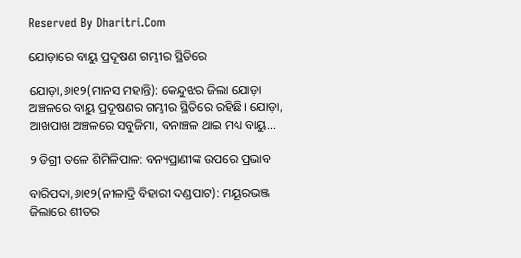Reserved By Dharitri.Com

ଯୋଡ଼ାରେ ବାୟୁ ପ୍ରଦୂଷଣ ଗମ୍ଭୀର ସ୍ଥିତିରେ

ଯୋଡ଼ା,୬ା୧୨(ମାନସ ମହାନ୍ତି): କେନ୍ଦୁଝର ଜିଲା ଯୋଡ଼ା ଅଞ୍ଚଳରେ ବାୟୁ ପ୍ରଦୂଷଣର ଗମ୍ଭୀର ସ୍ଥିତିରେ ରହିଛି। ଯୋଡ଼ା, ଆଖପାଖ ଅଞ୍ଚଳରେ ସବୁଜିମା, ବନାଞ୍ଚଳ ଥାଇ ମଧ୍ୟ ବାୟୁ...

୨ ଡିଗ୍ରୀ ତଳେ ଶିମିଳିପାଳ: ବନ୍ୟପ୍ରାଣୀଙ୍କ ଉପରେ ପ୍ରଭାବ

ବାରିପଦା,୬ା୧୨(ନୀଳାଦ୍ରି ବିହାରୀ ଦଣ୍ଡପାଟ): ମୟୂରଭଞ୍ଜ ଜିଲାରେ ଶୀତର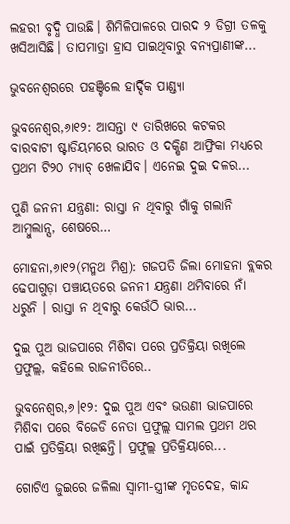ଲହରୀ ବୃଦ୍ଧି ପାଉଛି। ଶିମିଳିପାଳରେ ପାରଦ ୨ ଡିଗ୍ରୀ ତଳକୁ ଖସିଆସିଛି। ତାପମାତ୍ରା ହ୍ରାସ ପାଇଥିବାରୁ ବନ୍ୟପ୍ରାଣୀଙ୍କ...

ଭୁବନେଶ୍ୱରରେ ପହଞ୍ଚିଲେ ହାର୍ଦ୍ଦିକ ପାଣ୍ଡ୍ୟା

ଭୁବନେଶ୍ୱର,୬ା୧୨: ଆସନ୍ତା ୯ ତାରିଖରେ କଟକର ବାରବାଟୀ ଷ୍ଟାଡିୟମରେ ଭାରତ ଓ ଦକ୍ଷିଣ ଆଫ୍ରିକା ମଧ୍ୟରେ ପ୍ରଥମ ଟି୨୦ ମ୍ୟାଚ୍‌ ଖେଳାଯିବ। ଏନେଇ ଦୁଇ ଦଳର...

ପୁଣି ଜନନୀ ଯନ୍ତ୍ରଣା: ରାସ୍ତା ନ ଥିବାରୁ ଗାଁକୁ ଗଲାନି ଆମ୍ବୁଲାନ୍ସ, ଶେଷରେ…

ମୋହନା,୬ା୧୨(ମନ୍ମଥ ମିଶ୍ର): ଗଜପତି ଜିଲା ମୋହନା ବ୍ଲକର ଢେପାଗୁଡ଼ା ପଞ୍ଚାୟତରେ ଜନନୀ ଯନ୍ତ୍ରଣା ଥମିବାରେ ନାଁ ଧରୁନି । ରାସ୍ତା ନ ଥିବାରୁ କେଉଁଠି ଭାର...

ଦୁଇ ପୁଅ ଭାଜପାରେ ମିଶିବା ପରେ ପ୍ରତିକ୍ରିୟା ରଖିଲେ ପ୍ରଫୁଲ୍ଲ, କହିଲେ ରାଜନୀତିରେ..

ଭୁବନେଶ୍ୱର,୬।୧୨: ଦୁଇ ପୁଅ ଏବଂ ଭଉଣୀ ଭାଜପାରେ ମିଶିବା ପରେ ବିଜେଡି ନେତା ପ୍ରଫୁଲ୍ଲ ସାମଲ ପ୍ରଥମ ଥର ପାଇଁ ପ୍ରତିକ୍ରିୟା ରଖିଛନ୍ତି। ପ୍ରଫୁଲ୍ଲ ପ୍ରତିକ୍ରିୟାରେ...

ଗୋଟିଏ ଜୁଇରେ ଜଳିଲା ସ୍ବାମୀ-ସ୍ତ୍ରୀଙ୍କ ମୃତଦେହ, କାନ୍ଦ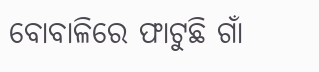ବୋବାଳିରେ ଫାଟୁଛି ଗାଁ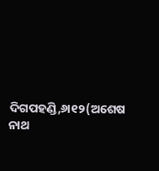ଦିଗପହଣ୍ଡି,୬ା୧୨(ଅଶେଷ ନାଥ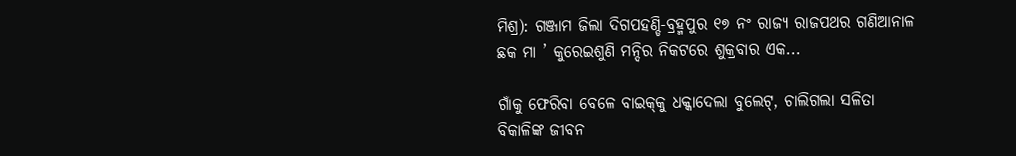ମିଶ୍ର): ଗଞ୍ଜାମ ଜିଲା ଦିଗପହଣ୍ଡି-ବ୍ରହ୍ମପୁର ୧୭ ନଂ ରାଜ୍ୟ ରାଜପଥର ଗଣିଆନାଳ ଛକ ମା ’ କୁରେଇଶୁଣି ମନ୍ଦିର ନିକଟରେ ଶୁକ୍ରବାର ଏକ...

ଗାଁକୁ ଫେରିବା ବେଳେ ବାଇକ୍‌କୁ ଧକ୍କାଦେଲା ବୁଲେଟ୍‌, ଚାଲିଗଲା ସଳିତା ବିକାଳିଙ୍କ ଜୀବନ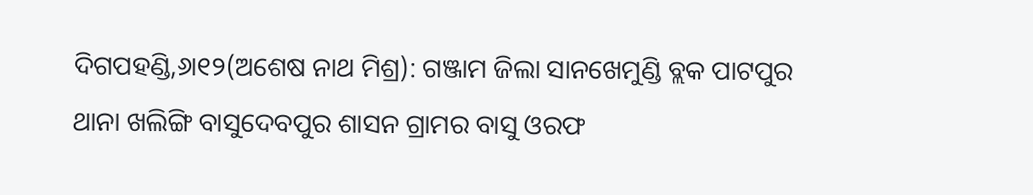ଦିଗପହଣ୍ଡି,୬ା୧୨(ଅଶେଷ ନାଥ ମିଶ୍ର): ଗଞ୍ଜାମ ଜିଲା ସାନଖେମୁଣ୍ଡି ବ୍ଲକ ପାଟପୁର ଥାନା ଖଲିଙ୍ଗି ବାସୁଦେବପୁର ଶାସନ ଗ୍ରାମର ବାସୁ ଓରଫ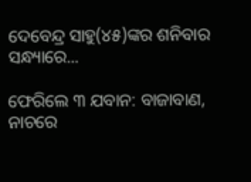ଦେବେନ୍ଦ୍ର ସାହୁ(୪୫)ଙ୍କର ଶନିବାର ସନ୍ଧ୍ୟାରେ...

ଫେରିଲେ ୩ ଯବାନ: ବାଜାବାଣ, ନାଚରେ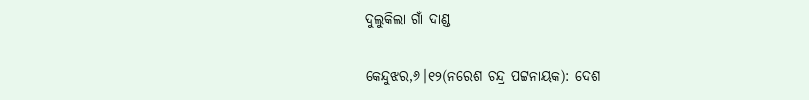ଦୁଲୁକିଲା ଗାଁ ଦାଣ୍ଡ

କେନ୍ଦୁଝର,୬।୧୨(ନରେଶ ଚନ୍ଦ୍ର ପଟ୍ଟନାୟକ): ଦେଶ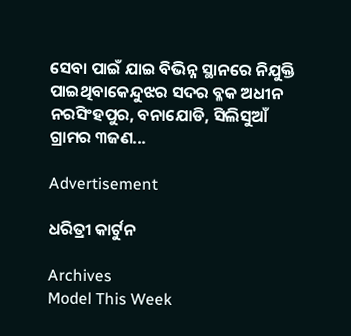ସେବା ପାଇଁ ଯାଇ ବିଭିନ୍ନ ସ୍ଥାନରେ ନିଯୁକ୍ତି ପାଇଥିବାକେନ୍ଦୁଝର ସଦର ବ୍ଳକ ଅଧୀନ ନରସିଂହପୁର, ବନାଯୋଡି, ସିଲିସୁଆଁ ଗ୍ରାମର ୩ଜଣ...

Advertisement

ଧରିତ୍ରୀ କାର୍ଟୁନ

Archives
Model This Week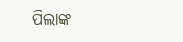ପିଲାଙ୍କ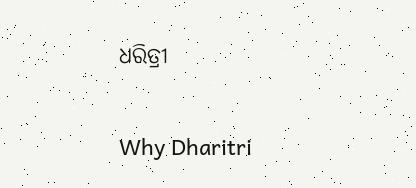ଧରିତ୍ରୀ

Why Dharitri